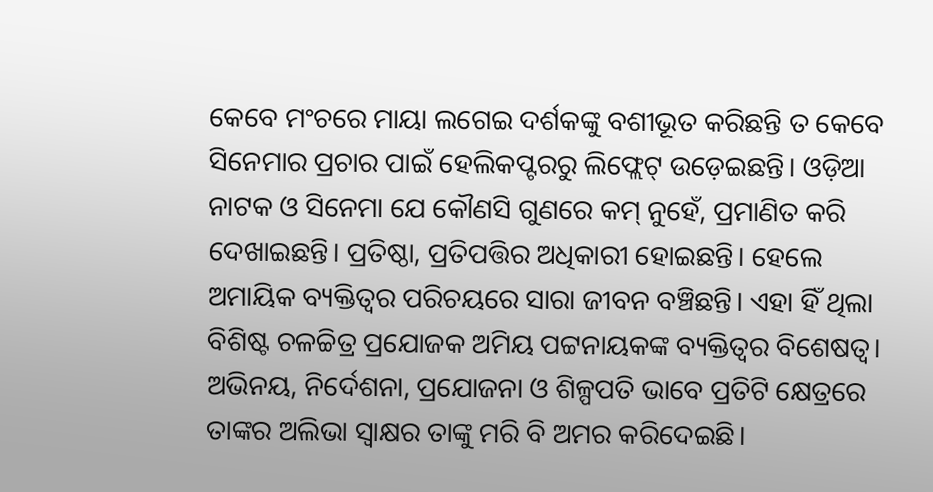କେବେ ମଂଚରେ ମାୟା ଲଗେଇ ଦର୍ଶକଙ୍କୁ ବଶୀଭୂତ କରିଛନ୍ତି ତ କେବେ ସିନେମାର ପ୍ରଚାର ପାଇଁ ହେଲିକପ୍ଟରରୁ ଲିଫ୍ଲେଟ୍ ଉଡ଼େଇଛନ୍ତି। ଓଡ଼ିଆ ନାଟକ ଓ ସିନେମା ଯେ କୌଣସି ଗୁଣରେ କମ୍ ନୁହେଁ, ପ୍ରମାଣିତ କରି ଦେଖାଇଛନ୍ତି। ପ୍ରତିଷ୍ଠା, ପ୍ରତିପତ୍ତିର ଅଧିକାରୀ ହୋଇଛନ୍ତି। ହେଲେ ଅମାୟିକ ବ୍ୟକ୍ତିତ୍ବର ପରିଚୟରେ ସାରା ଜୀବନ ବଞ୍ଚିଛନ୍ତି। ଏହା ହିଁ ଥିଲା ବିଶିଷ୍ଟ ଚଳଚ୍ଚିତ୍ର ପ୍ରଯୋଜକ ଅମିୟ ପଟ୍ଟନାୟକଙ୍କ ବ୍ୟକ୍ତିତ୍ବର ବିଶେଷତ୍ବ। ଅଭିନୟ, ନିର୍ଦେଶନା, ପ୍ରଯୋଜନା ଓ ଶିଳ୍ପପତି ଭାବେ ପ୍ରତିଟି କ୍ଷେତ୍ରରେ ତାଙ୍କର ଅଲିଭା ସ୍ବାକ୍ଷର ତାଙ୍କୁ ମରି ବି ଅମର କରିଦେଇଛି।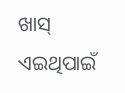ଖାସ୍ ଏଇଥିପାଇଁ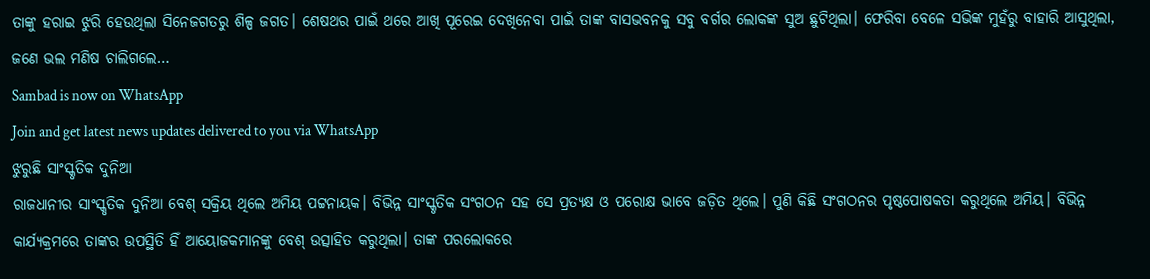ତାଙ୍କୁ ହରାଇ ଝୁରି ହେଉଥିଲା ସିନେଜଗତରୁ ଶିଳ୍ପ ଜଗତ। ଶେଷଥର ପାଇଁ ଥରେ ଆଖି ପୂରେଇ ଦେଖିନେବା ପାଇଁ ତାଙ୍କ ବାସଭବନକୁ ସବୁ ବର୍ଗର ଲୋକଙ୍କ ସୁଅ ଛୁଟିଥିଲା। ଫେରିବା ବେଳେ ସଭିଙ୍କ ମୁହଁରୁ ବାହାରି ଆସୁଥିଲା, ଜଣେ ଭଲ ମଣିଷ ଚାଲିଗଲେ…
Sambad is now on WhatsApp
Join and get latest news updates delivered to you via WhatsApp
ଝୁରୁଛି ସାଂସ୍କୃତିକ ଦୁନିଆ
ରାଜଧାନୀର ସାଂସ୍କୃତିକ ଦୁନିଆ ବେଶ୍ ସକ୍ରିୟ ଥିଲେ ଅମିୟ ପଟ୍ଟନାୟକ। ବିଭିନ୍ନ ସାଂସ୍କୃତିକ ସଂଗଠନ ସହ ସେ ପ୍ରତ୍ୟକ୍ଷ ଓ ପରୋକ୍ଷ ଭାବେ ଜଡ଼ିତ ଥିଲେ। ପୁଣି କିଛି ସଂଗଠନର ପୃଷ୍ଠପୋଷକତା କରୁଥିଲେ ଅମିୟ। ବିଭିନ୍ନ କାର୍ଯ୍ୟକ୍ରମରେ ତାଙ୍କର ଉପସ୍ଥିତି ହିଁ ଆୟୋଜକମାନଙ୍କୁ ବେଶ୍ ଉତ୍ସାହିତ କରୁଥିଲା। ତାଙ୍କ ପରଲୋକରେ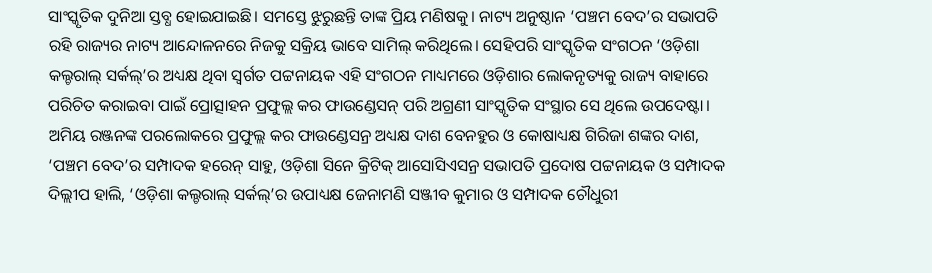ସାଂସ୍କୃତିକ ଦୁନିଆ ସ୍ତବ୍ଧ ହୋଇଯାଇଛି। ସମସ୍ତେ ଝୁରୁଛନ୍ତି ତାଙ୍କ ପ୍ରିୟ ମଣିଷକୁ। ନାଟ୍ୟ ଅନୁଷ୍ଠାନ ‘ପଞ୍ଚମ ବେଦ’ର ସଭାପତି ରହି ରାଜ୍ୟର ନାଟ୍ୟ ଆନ୍ଦୋଳନରେ ନିଜକୁ ସକ୍ରିୟ ଭାବେ ସାମିଲ୍ କରିଥିଲେ। ସେହିପରି ସାଂସ୍କୃତିକ ସଂଗଠନ ‘ଓଡ଼ିଶା କଲ୍ଚରାଲ୍ ସର୍କଲ୍’ର ଅଧ୍ୟକ୍ଷ ଥିବା ସ୍ବର୍ଗତ ପଟ୍ଟନାୟକ ଏହି ସଂଗଠନ ମାଧ୍ୟମରେ ଓଡ଼ିଶାର ଲୋକନୃତ୍ୟକୁ ରାଜ୍ୟ ବାହାରେ ପରିଚିତ କରାଇବା ପାଇଁ ପ୍ରୋତ୍ସାହନ ପ୍ରଫୁଲ୍ଲ କର ଫାଉଣ୍ଡେସନ୍ ପରି ଅଗ୍ରଣୀ ସାଂସ୍କୃତିକ ସଂସ୍ଥାର ସେ ଥିଲେ ଉପଦେଷ୍ଟା।
ଅମିୟ ରଞ୍ଜନଙ୍କ ପରଲୋକରେ ପ୍ରଫୁଲ୍ଲ କର ଫାଉଣ୍ଡେସନ୍ର ଅଧ୍ୟକ୍ଷ ଦାଶ ବେନହୁର ଓ କୋଷାଧ୍ୟକ୍ଷ ଗିରିଜା ଶଙ୍କର ଦାଶ, ‘ପଞ୍ଚମ ବେଦ’ର ସମ୍ପାଦକ ହରେନ୍ ସାହୁ, ଓଡ଼ିଶା ସିନେ କ୍ରିଟିକ୍ ଆସୋସିଏସନ୍ର ସଭାପତି ପ୍ରଦୋଷ ପଟ୍ଟନାୟକ ଓ ସମ୍ପାଦକ ଦିଲ୍ଲୀପ ହାଲି, ‘ଓଡ଼ିଶା କଲ୍ଚରାଲ୍ ସର୍କଲ୍’ର ଉପାଧ୍ୟକ୍ଷ ଜେନାମଣି ସଞ୍ଜୀବ କୁମାର ଓ ସମ୍ପାଦକ ଚୌଧୁରୀ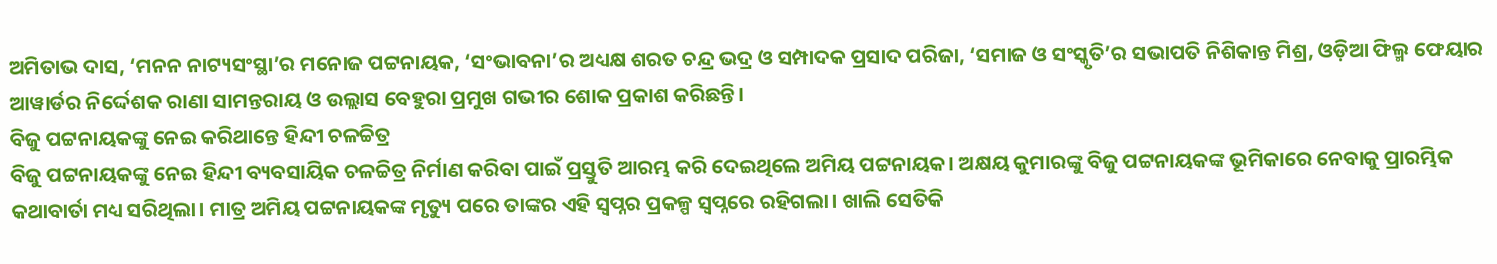ଅମିତାଭ ଦାସ, ‘ମନନ ନାଟ୍ୟସଂସ୍ଥା’ର ମନୋଜ ପଟ୍ଟନାୟକ, ‘ସଂଭାବନା’ର ଅଧ୍ୟକ୍ଷ ଶରତ ଚନ୍ଦ୍ର ଭଦ୍ର ଓ ସମ୍ପାଦକ ପ୍ରସାଦ ପରିଜା, ‘ସମାଜ ଓ ସଂସ୍କୃତି’ର ସଭାପତି ନିଶିକାନ୍ତ ମିଶ୍ର, ଓଡ଼ିଆ ଫିଲ୍ମ ଫେୟାର ଆୱାର୍ଡର ନିର୍ଦ୍ଦେଶକ ରାଣା ସାମନ୍ତରାୟ ଓ ଉଲ୍ଲାସ ବେହୁରା ପ୍ରମୁଖ ଗଭୀର ଶୋକ ପ୍ରକାଶ କରିଛନ୍ତି।
ବିଜୁ ପଟ୍ଟନାୟକଙ୍କୁ ନେଇ କରିଥାନ୍ତେ ହିନ୍ଦୀ ଚଳଚ୍ଚିତ୍ର
ବିଜୁ ପଟ୍ଟନାୟକଙ୍କୁ ନେଇ ହିନ୍ଦୀ ବ୍ୟବସାୟିକ ଚଳଚ୍ଚିତ୍ର ନିର୍ମାଣ କରିବା ପାଇଁ ପ୍ରସ୍ତୁତି ଆରମ୍ଭ କରି ଦେଇଥିଲେ ଅମିୟ ପଟ୍ଟନାୟକ। ଅକ୍ଷୟ କୁମାରଙ୍କୁ ବିଜୁ ପଟ୍ଟନାୟକଙ୍କ ଭୂମିକାରେ ନେବାକୁ ପ୍ରାରମ୍ଭିକ କଥାବାର୍ତା ମଧ୍ୟ ସରିଥିଲା। ମାତ୍ର ଅମିୟ ପଟ୍ଟନାୟକଙ୍କ ମୃତ୍ୟୁ ପରେ ତାଙ୍କର ଏହି ସ୍ବପ୍ନର ପ୍ରକଳ୍ପ ସ୍ବପ୍ନରେ ରହିଗଲା। ଖାଲି ସେତିକି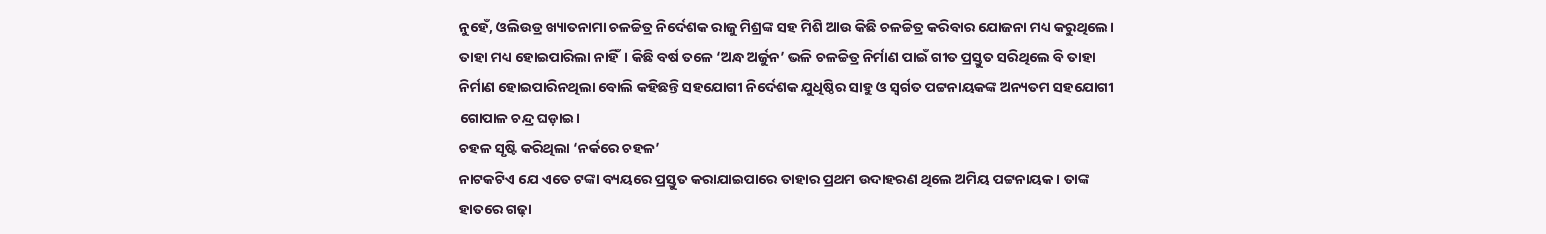ନୁହେଁ, ଓଲିଉଡ୍ର ଖ୍ୟାତନାମା ଚଳଚ୍ଚିତ୍ର ନିର୍ଦେଶକ ରାଜୁ ମିଶ୍ରଙ୍କ ସହ ମିଶି ଆଉ କିଛି ଚଳଚ୍ଚିତ୍ର କରିବାର ଯୋଜନା ମଧ୍ୟ କରୁଥିଲେ। ତାହା ମଧ୍ୟ ହୋଇପାରିଲା ନାହିଁ। କିଛି ବର୍ଷ ତଳେ ‘ଅନ୍ଧ ଅର୍ଜୁନ’ ଭଳି ଚଳଚ୍ଚିତ୍ର ନିର୍ମାଣ ପାଇଁ ଗୀତ ପ୍ରସ୍ତୁତ ସରିଥିଲେ ବି ତାହା ନିର୍ମାଣ ହୋଇପାରିନଥିଲା ବୋଲି କହିଛନ୍ତି ସହଯୋଗୀ ନିର୍ଦେଶକ ଯୁଧିଷ୍ଠିର ସାହୁ ଓ ସ୍ବର୍ଗତ ପଟ୍ଟନାୟକଙ୍କ ଅନ୍ୟତମ ସହଯୋଗୀ ଗୋପାଳ ଚନ୍ଦ୍ର ଘଡ଼ାଇ।
ଚହଳ ସୃଷ୍ଟି କରିଥିଲା ‘ନର୍କରେ ଚହଳ’
ନାଟକଟିଏ ଯେ ଏତେ ଟଙ୍କା ବ୍ୟୟରେ ପ୍ରସ୍ତୁତ କରାଯାଇପାରେ ତାହାର ପ୍ରଥମ ଉଦାହରଣ ଥିଲେ ଅମିୟ ପଟ୍ଟନାୟକ। ତାଙ୍କ ହାତରେ ଗଢ଼ା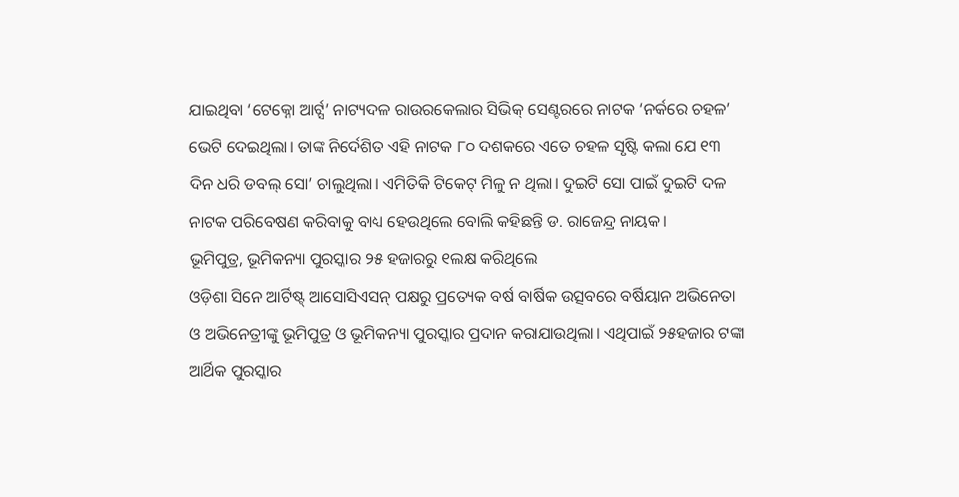ଯାଇଥିବା ‘ଟେକ୍ନୋ ଆର୍ଟ୍ସ’ ନାଟ୍ୟଦଳ ରାଉରକେଲାର ସିଭିକ୍ ସେଣ୍ଟରରେ ନାଟକ ‘ନର୍କରେ ଚହଳ’ ଭେଟି ଦେଇଥିଲା। ତାଙ୍କ ନିର୍ଦେଶିତ ଏହି ନାଟକ ୮୦ ଦଶକରେ ଏତେ ଚହଳ ସୃଷ୍ଟି କଲା ଯେ ୧୩ ଦିନ ଧରି ଡବଲ୍ ସୋ’ ଚାଲୁଥିଲା। ଏମିତିକି ଟିକେଟ୍ ମିଳୁ ନ ଥିଲା। ଦୁଇଟି ସୋ ପାଇଁ ଦୁଇଟି ଦଳ ନାଟକ ପରିବେଷଣ କରିବାକୁ ବାଧ୍ୟ ହେଉଥିଲେ ବୋଲି କହିଛନ୍ତି ଡ. ରାଜେନ୍ଦ୍ର ନାୟକ।
ଭୂମିପୁତ୍ର, ଭୂମିକନ୍ୟା ପୁରସ୍କାର ୨୫ ହଜାରରୁ ୧ଲକ୍ଷ କରିଥିଲେ
ଓଡ଼ିଶା ସିନେ ଆର୍ଟିଷ୍ଟ୍ ଆସୋସିଏସନ୍ ପକ୍ଷରୁ ପ୍ରତ୍ୟେକ ବର୍ଷ ବାର୍ଷିକ ଉତ୍ସବରେ ବର୍ଷିୟାନ ଅଭିନେତା ଓ ଅଭିନେତ୍ରୀଙ୍କୁ ଭୂମିପୁତ୍ର ଓ ଭୂମିକନ୍ୟା ପୁରସ୍କାର ପ୍ରଦାନ କରାଯାଉଥିଲା। ଏଥିପାଇଁ ୨୫ହଜାର ଟଙ୍କା ଆର୍ଥିକ ପୁରସ୍କାର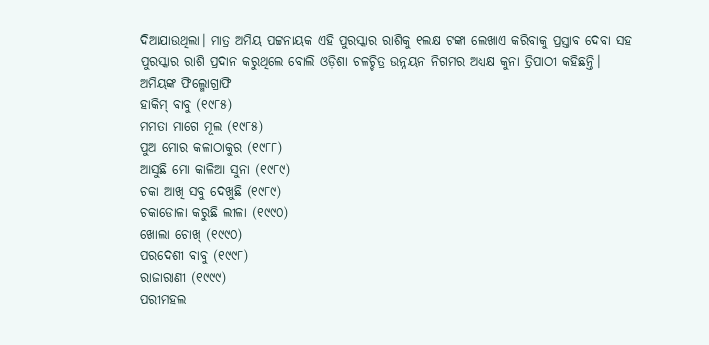ଦିଆଯାଉଥିଲା। ମାତ୍ର ଅମିୟ ପଟ୍ଟନାୟକ ଏହି ପୁରସ୍କାର ରାଶିକୁ ୧ଲକ୍ଷ ଟଙ୍କା ଲେଖାଏ କରିବାକୁ ପ୍ରସ୍ତାବ ଦେବା ସହ ପୁରସ୍କାର ରାଶି ପ୍ରଦାନ କରୁଥିଲେ ବୋଲି ଓଡ଼ିଶା ଚଳଚ୍ଚିତ୍ର ଉନ୍ନୟନ ନିଗମର ଅଧ୍ୟକ୍ଷ କୁନା ତ୍ରିପାଠୀ କହିଛନ୍ତି।
ଅମିୟଙ୍କ ଫିଲ୍ମୋଗ୍ରାଫି
ହାକିମ୍ ବାବୁ (୧୯୮୫)
ମମତା ମାଗେ ମୂଲ (୧୯୮୫)
ପୁଅ ମୋର କଳାଠାକୁର (୧୯୮୮)
ଆସୁଛି ମୋ କାଳିଆ ସୁନା (୧୯୮୯)
ଚକା ଆଖି ସବୁ ଦେଖୁଛି (୧୯୮୯)
ଚକାଡୋଳା କରୁଛି ଲୀଳା (୧୯୯୦)
ଖୋଲା ଚୋଖ୍ (୧୯୯୦)
ପରଦେଶୀ ବାବୁ (୧୯୯୮)
ରାଜାରାଣୀ (୧୯୯୯)
ପରୀମହଲ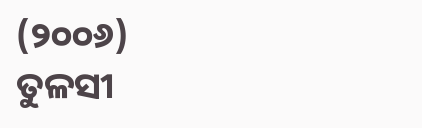(୨୦୦୬)
ତୁଳସୀ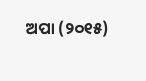ଅପା (୨୦୧୫)